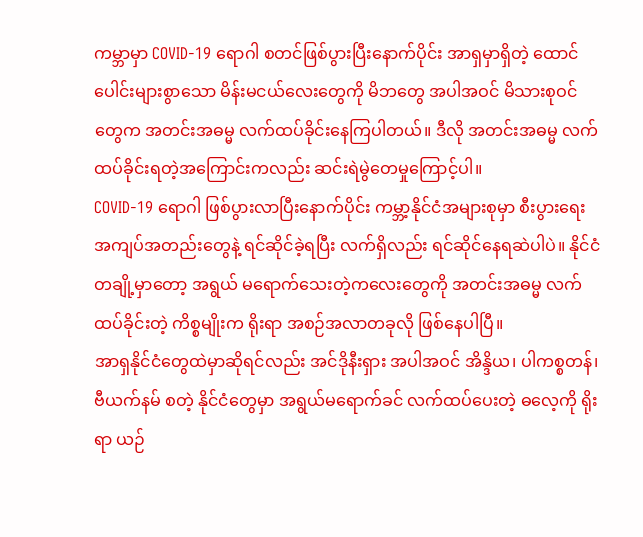ကမ္ဘာမှာ COVID-19 ရောဂါ စတင်ဖြစ်ပွားပြီးနောက်ပိုင်း အာရှမှာရှိတဲ့ ထောင်ပေါင်းများစွာသော မိန်းမငယ်လေးတွေကို မိဘတွေ အပါအဝင် မိသားစုဝင်တွေက အတင်းအဓမ္မ လက်ထပ်ခိုင်းနေကြပါတယ်။ ဒီလို အတင်းအဓမ္မ လက်ထပ်ခိုင်းရတဲ့အကြောင်းကလည်း ဆင်းရဲမွဲတေမှုကြောင့်ပါ။
COVID-19 ရောဂါ ဖြစ်ပွားလာပြီးနောက်ပိုင်း ကမ္ဘာ့နိုင်ငံအများစုမှာ စီးပွားရေး အကျပ်အတည်းတွေနဲ့ ရင်ဆိုင်ခဲ့ရပြီး လက်ရှိလည်း ရင်ဆိုင်နေရဆဲပါပဲ။ နိုင်ငံတချို့မှာတော့ အရွယ် မရောက်သေးတဲ့ကလေးတွေကို အတင်းအဓမ္မ လက်ထပ်ခိုင်းတဲ့ ကိစ္စမျိုးက ရိုးရာ အစဉ်အလာတခုလို ဖြစ်နေပါပြီ။
အာရှနိုင်ငံတွေထဲမှာဆိုရင်လည်း အင်ဒိုနီးရှား အပါအဝင် အိန္ဒိယ၊ ပါကစ္စတန်၊ ဗီယက်နမ် စတဲ့ နိုင်ငံတွေမှာ အရွယ်မရောက်ခင် လက်ထပ်ပေးတဲ့ ဓလေ့ကို ရိုးရာ ယဉ်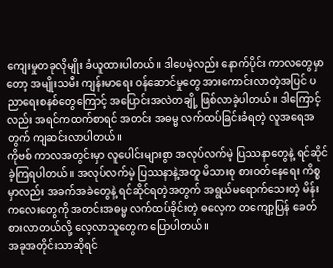ကျေးမှုတခုလိုမျိုး ခံယူထားပါတယ်။ ဒါပေမဲ့လည်း နောက်ပိုင်း ကာလတွေမှာတော့ အမျိုးသမီး ကျန်းမာရေး ဝန်ဆောင်မှုတွေ အားကောင်းလာတဲ့အပြင် ပညာရေးစနစ်တွေကြောင့် အပြောင်းအလဲတချို့ ဖြစ်လာခဲ့ပါတယ်။ ဒါကြောင့်လည်း အရင်ကထက်စာရင် အတင်း အဓမ္မ လက်ထပ်ခြင်းခံရတဲ့ လူအရေအတွက် ကျဆင်းလာပါတယ်။
ကိုဗစ် ကာလအတွင်းမှာ လူပေါင်းများစွာ အလုပ်လက်မဲ့ ပြဿနာတွေနဲ့ ရင်ဆိုင်ခဲ့ကြရပါတယ်။ အလုပ်လက်မဲ့ ပြဿနာနဲ့အတူ မိသားစု စားဝတ်နေရေး ကိစ္စမှာလည်း အခက်အခဲတွေနဲ့ ရင်ဆိုင်ရတဲ့အတွက် အရွယ်မရောက်သေးတဲ့ မိန်းကလေးတွေကို အတင်းအဓမ္မ လက်ထပ်ခိုင်းတဲ့ ဓလေ့က တကျော့ပြန် ခေတ်စားလာတယ်လို့ လေ့လာသူတွေက ပြောပါတယ်။
အခုအတိုင်းသာဆိုရင်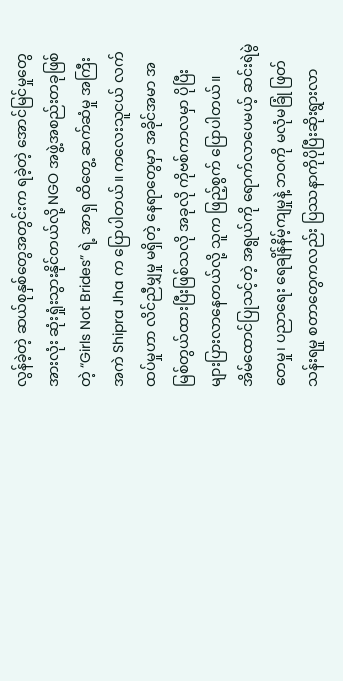လွန်ခဲ့တဲ့ ဆယ်စုနှစ်တွေအတွင်းက ရခဲ့တဲ့ အောင်မြင်မှုတွေ အားလုံး ဆုံးရှုံးသွားနိုင်တယ်လို့ NGO အဖွဲ့အစည်းတခုဖြစ်တဲ့ “Girls Not Brides” ရဲ့ အာရှ ထိတွေ့ ဆက်ဆံမှု အကြီးအကဲ Shipra Jha က ပြောပါတယ်။ ကလေးသူငယ် လက်ထပ်မှုဟာ လိင်ညီမျှမှု မရှိတဲ့ နေရာတွေမှာ အခိုင်အမာ အမြစ်တွယ်ထားပြီးဖြစ်သလို အခုလို ကိုဗစ်ကာလမှာ ပိုပြီး များပြားလာနေတယ်လို့ သူက ဖြည့်စွက် ပြောပါတယ်။
အိမ်ထောင်ပြုသင့်တဲ့ အရွယ်ကို ရောက်လာပေမယ့် ဆင်းရဲမွဲတေမှု၊ ပညာရေး ရေချိန်နိမ့်ကျမှုနဲ့ ဘဝကို မလုံမခြုံ ဖြတ်သန်းရမှု စတာတွေကလည်း ပြဿနာကိုပိုပြီးဆိုးရွားလာ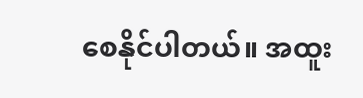စေနိုင်ပါတယ်။ အထူး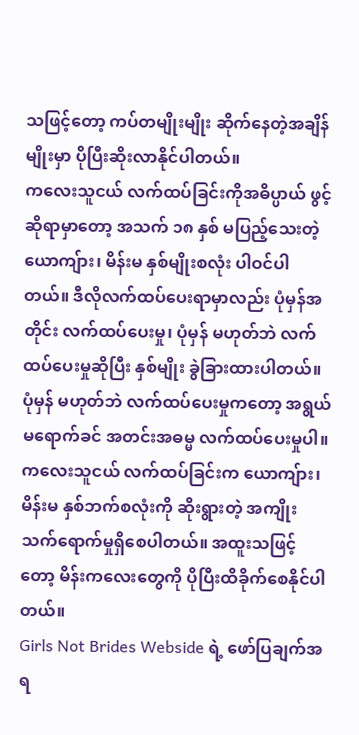သဖြင့်တော့ ကပ်တမျိုးမျိုး ဆိုက်နေတဲ့အချိန်မျိုးမှာ ပိုပြီးဆိုးလာနိုင်ပါတယ်။
ကလေးသူငယ် လက်ထပ်ခြင်းကိုအဓိပ္ပာယ် ဖွင့်ဆိုရာမှာတော့ အသက် ၁၈ နှစ် မပြည့်သေးတဲ့ ယောကျ်ား၊ မိန်းမ နှစ်မျိုးစလုံး ပါဝင်ပါတယ်။ ဒီလိုလက်ထပ်ပေးရာမှာလည်း ပုံမှန်အတိုင်း လက်ထပ်ပေးမှု၊ ပုံမှန် မဟုတ်ဘဲ လက်ထပ်ပေးမှုဆိုပြီး နှစ်မျိုး ခွဲခြားထားပါတယ်။ ပုံမှန် မဟုတ်ဘဲ လက်ထပ်ပေးမှုကတော့ အရွယ်မရောက်ခင် အတင်းအဓမ္မ လက်ထပ်ပေးမှုပါ။
ကလေးသူငယ် လက်ထပ်ခြင်းက ယောကျ်ား၊ မိန်းမ နှစ်ဘက်စလုံးကို ဆိုးရွားတဲ့ အကျိုးသက်ရောက်မှုရှိစေပါတယ်။ အထူးသဖြင့်တော့ မိန်းကလေးတွေကို ပိုပြီးထိခိုက်စေနိုင်ပါတယ်။
Girls Not Brides Webside ရဲ့ ဖော်ပြချက်အရ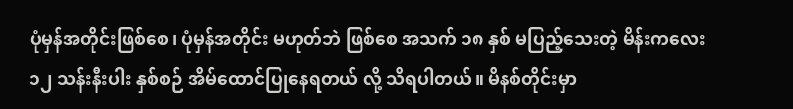ပုံမှန်အတိုင်းဖြစ်စေ၊ ပုံမှန်အတိုင်း မဟုတ်ဘဲ ဖြစ်စေ အသက် ၁၈ နှစ် မပြည့်သေးတဲ့ မိန်းကလေး ၁၂ သန်းနီးပါး နှစ်စဉ် အိမ်ထောင်ပြုနေရတယ် လို့ သိရပါတယ်။ မိနစ်တိုင်းမှာ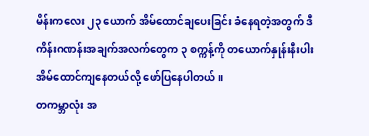မိန်းကလေး ၂၃ ယောက် အိမ်ထောင်ချပေးခြင်း ခံနေရတဲ့အတွက် ဒီကိန်းဂဏန်းအချက်အလက်တွေက ၃ စက္ကန့်ကို တယောက်နှုန်းနီးပါး အိမ်ထောင်ကျနေတယ်လို့ ဖော်ပြနေပါတယ်။
တကမ္ဘာလုံး အ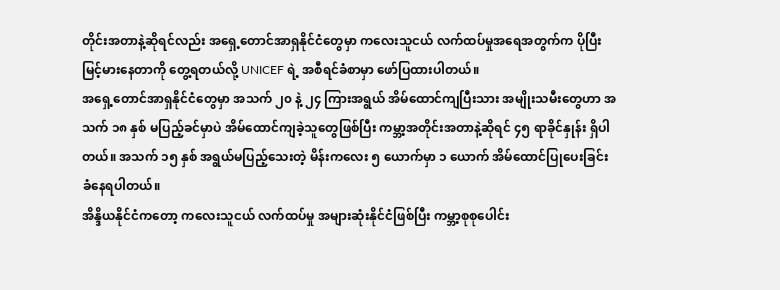တိုင်းအတာနဲ့ဆိုရင်လည်း အရှေ့တောင်အာရှနိုင်ငံတွေမှာ ကလေးသူငယ် လက်ထပ်မှုအရေအတွက်က ပိုပြီးမြင့်မားနေတာကို တွေ့ရတယ်လို့ UNICEF ရဲ့ အစီရင်ခံစာမှာ ဖော်ပြထားပါတယ်။
အရှေ့တောင်အာရှနိုင်ငံတွေမှာ အသက် ၂၀ နဲ့ ၂၄ ကြားအရွယ် အိမ်ထောင်ကျပြီးသား အမျိုးသမီးတွေဟာ အသက် ၁၈ နှစ် မပြည့်ခင်မှာပဲ အိမ်ထောင်ကျခဲ့သူတွေဖြစ်ပြီး ကမ္ဘာ့အတိုင်းအတာနဲ့ဆိုရင် ၄၅ ရာခိုင်နှုန်း ရှိပါတယ်။ အသက် ၁၅ နှစ် အရွယ်မပြည့်သေးတဲ့ မိန်းကလေး ၅ ယောက်မှာ ၁ ယောက် အိမ်ထောင်ပြုပေးခြင်း ခံနေရပါတယ်။
အိန္ဒိယနိုင်ငံကတော့ ကလေးသူငယ် လက်ထပ်မှု အများဆုံးနိုင်ငံဖြစ်ပြီး ကမ္ဘာ့စုစုပေါင်း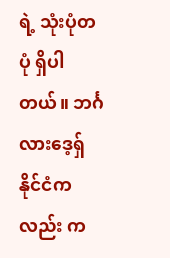ရဲ့ သုံးပုံတပုံ ရှိပါတယ်။ ဘင်္ဂလားဒေ့ရှ်နိုင်ငံကလည်း က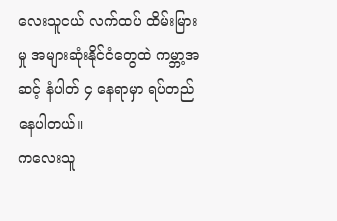လေးသူငယ် လက်ထပ် ထိမ်းမြားမှု အများဆုံးနိုင်ငံတွေထဲ ကမ္ဘာ့အဆင့် နံပါတ် ၄ နေရာမှာ ရပ်တည်နေပါတယ်။
ကလေးသူ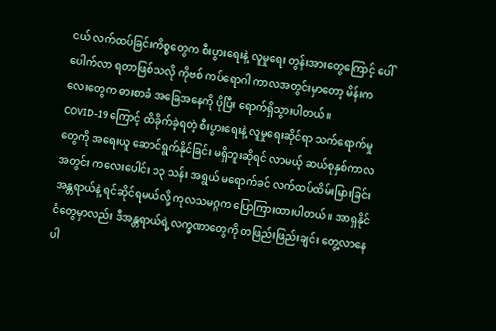ငယ် လက်ထပ်ခြင်းကိစ္စတွေက စီးပွားရေးနဲ့ လူမှုရေး တွန်းအားတွေကြောင့် ပေါ်ပေါက်လာ ရတာဖြစ်သလို ကိုဗစ် ကပ်ရောဂါ ကာလအတွင်းမှာတော့ မိန်းကလေးတွေက ဓားစာခံ အခြေအနေကို ပိုပြီး ရောက်ရှိသွားပါတယ်။
COVID-19 ကြောင့် ထိခိုက်ခဲ့ရတဲ့ စီးပွားရေးနဲ့ လူမှုရေးဆိုင်ရာ သက်ရောက်မှုတွေကို အရေးယူ ဆောင်ရွက်နိုင်ခြင်း မရှိဘူးဆိုရင် လာမယ့် ဆယ်စုနှစ်ကာလအတွင်း ကလေးပေါင်း ၁၃ သန်း အရွယ် မရောက်ခင် လက်ထပ်ထိမ်းမြားခြင်း အန္တရာယ်နဲ့ ရင်ဆိုင်ရမယ်လို့ ကုလသမဂ္ဂက ပြောကြားထားပါတယ်။ အာရှနိုင်ငံတွေမှာလည်း ဒီအန္တရာယ်ရဲ့လက္ခဏာတွေကို တဖြည်းဖြည်းချင်း တွေ့လာနေပါ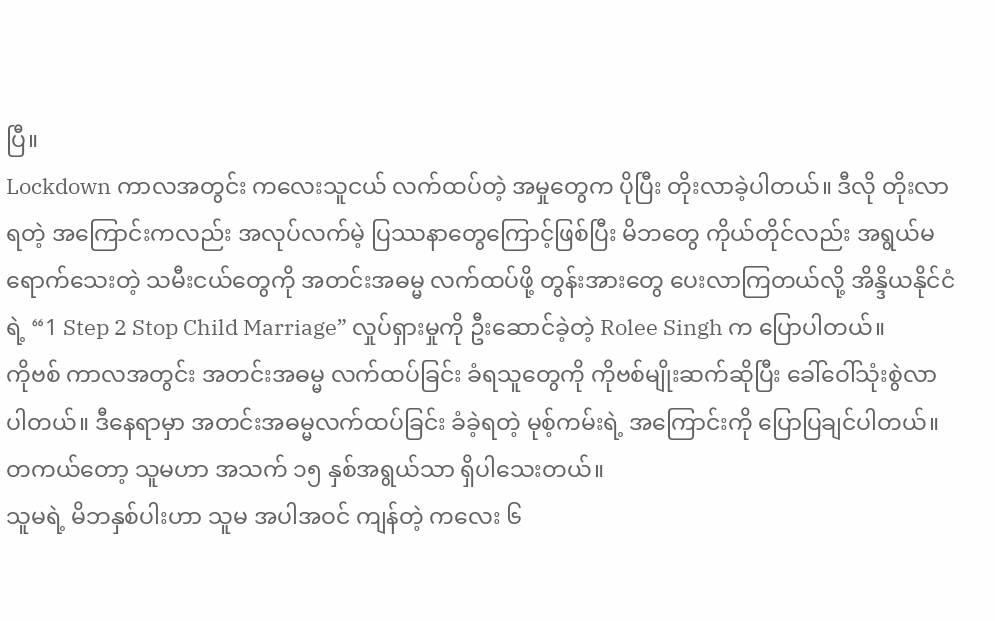ပြီ။
Lockdown ကာလအတွင်း ကလေးသူငယ် လက်ထပ်တဲ့ အမှုတွေက ပိုပြီး တိုးလာခဲ့ပါတယ်။ ဒီလို တိုးလာရတဲ့ အကြောင်းကလည်း အလုပ်လက်မဲ့ ပြဿနာတွေကြောင့်ဖြစ်ပြီး မိဘတွေ ကိုယ်တိုင်လည်း အရွယ်မရောက်သေးတဲ့ သမီးငယ်တွေကို အတင်းအဓမ္မ လက်ထပ်ဖို့ တွန်းအားတွေ ပေးလာကြတယ်လို့ အိန္ဒိယနိုင်ငံရဲ့ “1 Step 2 Stop Child Marriage” လှုပ်ရှားမှုကို ဦးဆောင်ခဲ့တဲ့ Rolee Singh က ပြောပါတယ်။
ကိုဗစ် ကာလအတွင်း အတင်းအဓမ္မ လက်ထပ်ခြင်း ခံရသူတွေကို ကိုဗစ်မျိုးဆက်ဆိုပြီး ခေါ်ဝေါ်သုံးစွဲလာပါတယ်။ ဒီနေရာမှာ အတင်းအဓမ္မလက်ထပ်ခြင်း ခံခဲ့ရတဲ့ မုစ့်ကမ်းရဲ့ အကြောင်းကို ပြောပြချင်ပါတယ်။ တကယ်တော့ သူမဟာ အသက် ၁၅ နှစ်အရွယ်သာ ရှိပါသေးတယ်။
သူမရဲ့ မိဘနှစ်ပါးဟာ သူမ အပါအဝင် ကျန်တဲ့ ကလေး ၆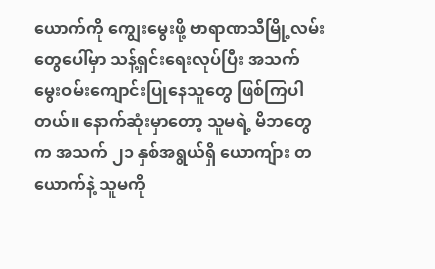ယောက်ကို ကျွေးမွေးဖို့ ဗာရာဏသီမြို့လမ်းတွေပေါ်မှာ သန့်ရှင်းရေးလုပ်ပြီး အသက်မွေးဝမ်းကျောင်းပြုနေသူတွေ ဖြစ်ကြပါတယ်။ နောက်ဆုံးမှာတော့ သူမရဲ့ မိဘတွေက အသက် ၂၁ နှစ်အရွယ်ရှိ ယောကျ်ား တယောက်နဲ့ သူမကို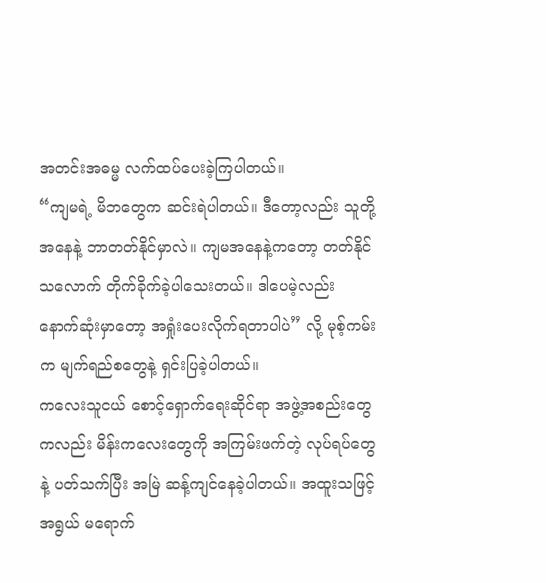အတင်းအဓမ္မ လက်ထပ်ပေးခဲ့ကြပါတယ်။
“ကျမရဲ့ မိဘတွေက ဆင်းရဲပါတယ်။ ဒီတော့လည်း သူတို့အနေနဲ့ ဘာတတ်နိုင်မှာလဲ။ ကျမအနေနဲ့ကတော့ တတ်နိုင်သလောက် တိုက်ခိုက်ခဲ့ပါသေးတယ်။ ဒါပေမဲ့လည်း နောက်ဆုံးမှာတော့ အရှုံးပေးလိုက်ရတာပါပဲ” လို့ မုစ့်ကမ်းက မျက်ရည်စတွေနဲ့ ရှင်းပြခဲ့ပါတယ်။
ကလေးသူငယ် စောင့်ရှောက်ရေးဆိုင်ရာ အဖွဲ့အစည်းတွေကလည်း မိန်းကလေးတွေကို အကြမ်းဖက်တဲ့ လုပ်ရပ်တွေနဲ့ ပတ်သက်ပြီး အမြဲ ဆန့်ကျင်နေခဲ့ပါတယ်။ အထူးသဖြင့် အရွယ် မရောက်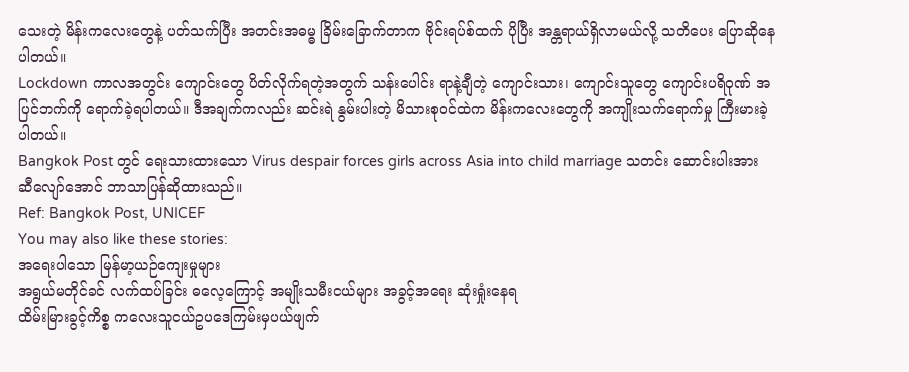သေးတဲ့ မိန်းကလေးတွေနဲ့ ပတ်သက်ပြီး အတင်းအဓမ္ဓ ခြိမ်းခြောက်တာက ဗိုင်းရပ်စ်ထက် ပိုပြီး အန္တရာယ်ရှိလာမယ်လို့ သတိပေး ပြောဆိုနေပါတယ်။
Lockdown ကာလအတွင်း ကျောင်းတွေ ပိတ်လိုက်ရတဲ့အတွက် သန်းပေါင်း ရာနဲ့ချီတဲ့ ကျောင်းသား၊ ကျောင်းသူတွေ ကျောင်းပရိဝုဏ် အပြင်ဘက်ကို ရောက်ခဲ့ရပါတယ်။ ဒီအချက်ကလည်း ဆင်းရဲ နွမ်းပါးတဲ့ မိသားစုဝင်ထဲက မိန်းကလေးတွေကို အကျိုးသက်ရောက်မှု ကြီးမားခဲ့ပါတယ်။
Bangkok Post တွင် ရေးသားထားသော Virus despair forces girls across Asia into child marriage သတင်း ဆောင်းပါးအား ဆီလျော်အောင် ဘာသာပြန်ဆိုထားသည်။
Ref: Bangkok Post, UNICEF
You may also like these stories:
အရေးပါသော မြန်မာ့ယဉ်ကျေးမှုများ
အရွယ်မတိုင်ခင် လက်ထပ်ခြင်း ဓလေ့ကြောင့် အမျိုးသမီးငယ်များ အခွင့်အရေး ဆုံးရှုံးနေရ
ထိမ်းမြားခွင့်ကိစ္စ ကလေးသူငယ်ဥပဒေကြမ်းမှပယ်ဖျက်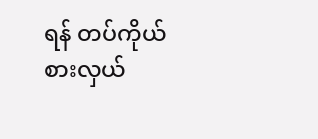ရန် တပ်ကိုယ်စားလှယ်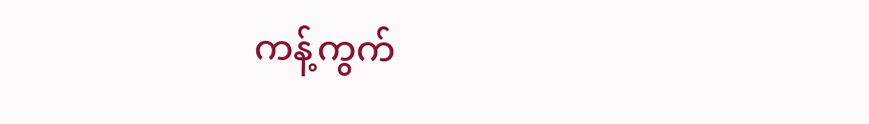ကန့်ကွက်